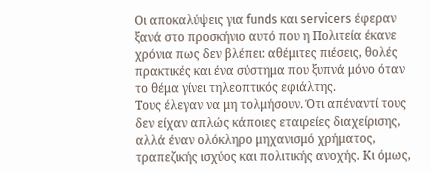Οι αποκαλύψεις για funds και servicers έφεραν ξανά στο προσκήνιο αυτό που η Πολιτεία έκανε χρόνια πως δεν βλέπει: αθέμιτες πιέσεις, θολές πρακτικές και ένα σύστημα που ξυπνά μόνο όταν το θέμα γίνει τηλεοπτικός εφιάλτης.
Τους έλεγαν να μη τολμήσουν. Ότι απέναντί τους δεν είχαν απλώς κάποιες εταιρείες διαχείρισης, αλλά έναν ολόκληρο μηχανισμό χρήματος, τραπεζικής ισχύος και πολιτικής ανοχής. Κι όμως,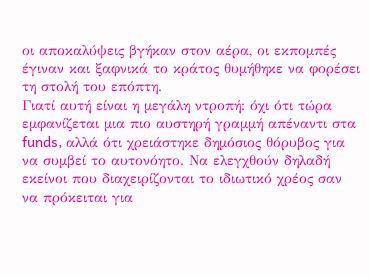οι αποκαλύψεις βγήκαν στον αέρα, οι εκπομπές έγιναν και ξαφνικά το κράτος θυμήθηκε να φορέσει τη στολή του επόπτη.
Γιατί αυτή είναι η μεγάλη ντροπή: όχι ότι τώρα εμφανίζεται μια πιο αυστηρή γραμμή απέναντι στα funds, αλλά ότι χρειάστηκε δημόσιος θόρυβος για να συμβεί το αυτονόητο. Να ελεγχθούν δηλαδή εκείνοι που διαχειρίζονται το ιδιωτικό χρέος σαν να πρόκειται για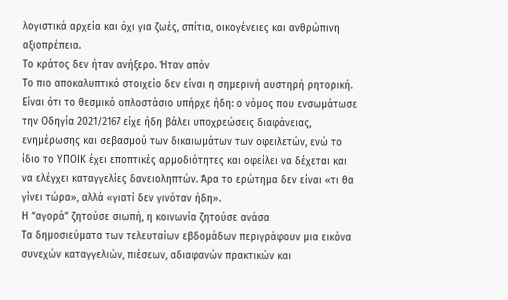λογιστικά αρχεία και όχι για ζωές, σπίτια, οικογένειες και ανθρώπινη αξιοπρέπεια.
Το κράτος δεν ήταν ανήξερο. Ήταν απόν
Το πιο αποκαλυπτικό στοιχείο δεν είναι η σημερινή αυστηρή ρητορική. Είναι ότι το θεσμικό οπλοστάσιο υπήρχε ήδη: ο νόμος που ενσωμάτωσε την Οδηγία 2021/2167 είχε ήδη βάλει υποχρεώσεις διαφάνειας, ενημέρωσης και σεβασμού των δικαιωμάτων των οφειλετών, ενώ το ίδιο το ΥΠΟΙΚ έχει εποπτικές αρμοδιότητες και οφείλει να δέχεται και να ελέγχει καταγγελίες δανειοληπτών. Άρα το ερώτημα δεν είναι «τι θα γίνει τώρα», αλλά «γιατί δεν γινόταν ήδη».
Η “αγορά” ζητούσε σιωπή, η κοινωνία ζητούσε ανάσα
Τα δημοσιεύματα των τελευταίων εβδομάδων περιγράφουν μια εικόνα συνεχών καταγγελιών, πιέσεων, αδιαφανών πρακτικών και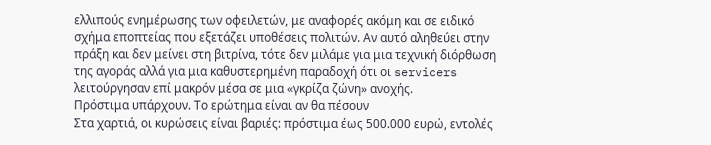ελλιπούς ενημέρωσης των οφειλετών, με αναφορές ακόμη και σε ειδικό σχήμα εποπτείας που εξετάζει υποθέσεις πολιτών. Αν αυτό αληθεύει στην πράξη και δεν μείνει στη βιτρίνα, τότε δεν μιλάμε για μια τεχνική διόρθωση της αγοράς αλλά για μια καθυστερημένη παραδοχή ότι οι servicers λειτούργησαν επί μακρόν μέσα σε μια «γκρίζα ζώνη» ανοχής.
Πρόστιμα υπάρχουν. Το ερώτημα είναι αν θα πέσουν
Στα χαρτιά, οι κυρώσεις είναι βαριές: πρόστιμα έως 500.000 ευρώ, εντολές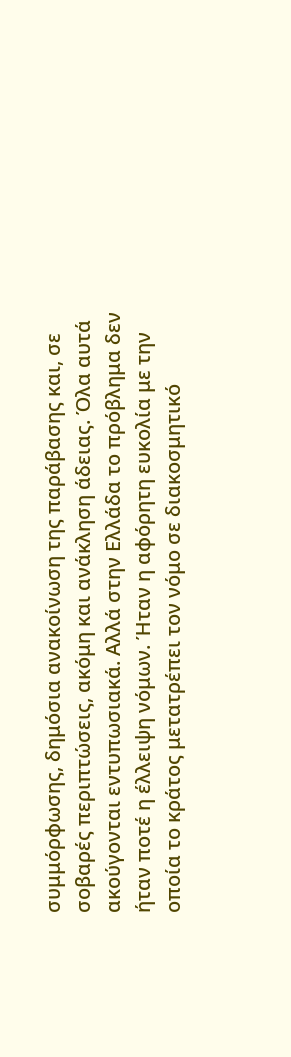συμμόρφωσης, δημόσια ανακοίνωση της παράβασης και, σε σοβαρές περιπτώσεις, ακόμη και ανάκληση άδειας. Όλα αυτά ακούγονται εντυπωσιακά. Αλλά στην Ελλάδα το πρόβλημα δεν ήταν ποτέ η έλλειψη νόμων. Ήταν η αφόρητη ευκολία με την οποία το κράτος μετατρέπει τον νόμο σε διακοσμητικό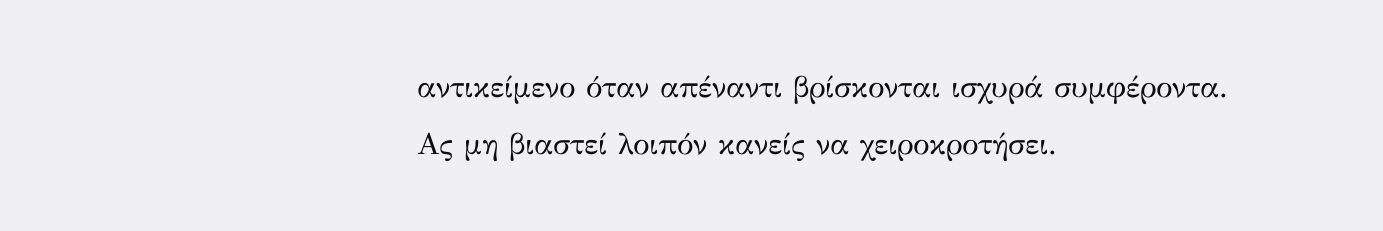αντικείμενο όταν απέναντι βρίσκονται ισχυρά συμφέροντα.
Ας μη βιαστεί λοιπόν κανείς να χειροκροτήσει.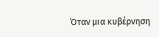Όταν μια κυβέρνηση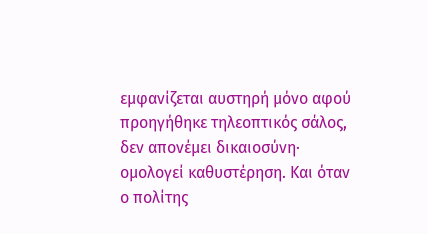εμφανίζεται αυστηρή μόνο αφού προηγήθηκε τηλεοπτικός σάλος, δεν απονέμει δικαιοσύνη· ομολογεί καθυστέρηση. Και όταν ο πολίτης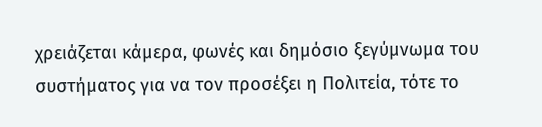χρειάζεται κάμερα, φωνές και δημόσιο ξεγύμνωμα του συστήματος για να τον προσέξει η Πολιτεία, τότε το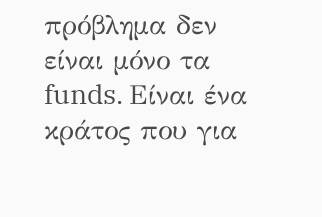πρόβλημα δεν είναι μόνο τα funds. Είναι ένα κράτος που για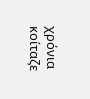χρόνια κοίταζε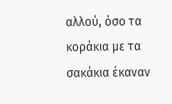αλλού, όσο τα κοράκια με τα σακάκια έκαναν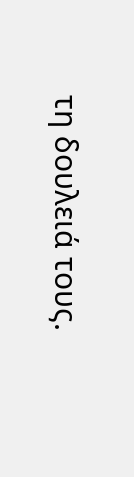τη δουλειά τους.